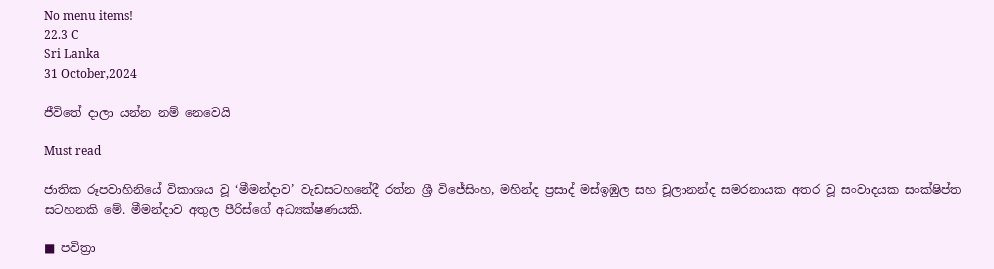No menu items!
22.3 C
Sri Lanka
31 October,2024

ජීවිතේ දාලා යන්න නම් නෙවෙයි

Must read

ජාතික රූපවාහිනියේ විකාශය වූ ‘මීමන්දාව’ වැඩසටහනේදී රත්න ශ්‍රී විජේසිංහ, මහින්ද ප්‍රසාද් මස්ඉඹුල සහ චූලානන්ද සමරනායක අතර වූ සංවාදයක සංක්ෂිප්ත සටහනකි මේ. මීමන්දාව අතුල පීරිස්ගේ අධ්‍යක්ෂණයකි.

■ පවිත්‍රා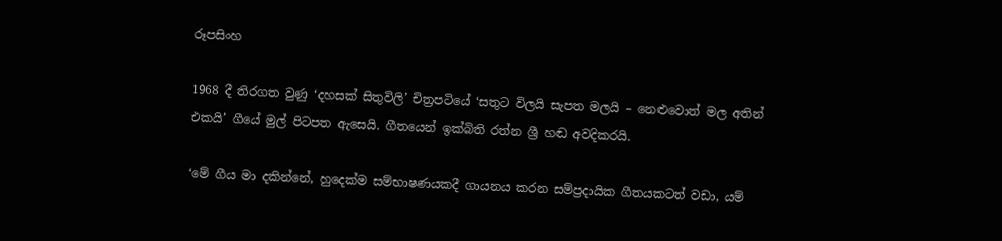රූපසිංහ

1968 දී තිරගත වුණු ‘දහසක් සිතුවිලි’ චිත්‍රපටියේ ‘සතුට විලයි සැපත මලයි – නෙළුවොත් මල අතින් එකයි’ ගීයේ මුල් පිටපත ඇසෙයි. ගීතයෙන් ඉක්බිති රත්න ශ්‍රී හඬ අවදිකරයි.

‘මේ ගීය මා දකින්නේ, හුදෙක්ම සම්භාෂණයකදී ගායනය කරන සම්ප්‍රදායික ගීතයකටත් වඩා, යම්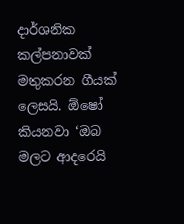දාර්ශනික කල්පනාවක් මතුකරන ගීයක් ලෙසයි. ඕෂෝ කියනවා ‘ඔබ මලට ආදරෙයි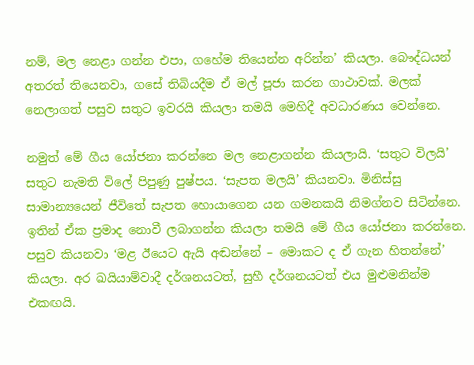නම්, මල නෙළා ගන්න එපා, ගහේම තියෙන්න අරින්න’ කියලා. බෞද්ධයන් අතරත් තියෙනවා, ගසේ තිබියදීම ඒ මල් පූජා කරන ගාථාවක්. මලක් නෙලාගත් පසුව සතුට ඉවරයි කියලා තමයි මෙහිදී අවධාරණය වෙන්නෙ.

නමුත් මේ ගීය යෝජනා කරන්නෙ මල නෙළාගන්න කියලායි. ‘සතුට විලයි’ සතුට නැමති විලේ පිපුණු පුෂ්පය. ‘සැපත මලයි’ කියනවා. මිනිස්සු සාමාන්‍යයෙන් ජීවිතේ සැපත හොයාගෙන යන ගමනකයි නිමග්නව සිටින්නෙ. ඉතින් ඒක ප්‍රමාද නොවී ලබාගන්න කියලා තමයි මේ ගීය යෝජනා කරන්නෙ. පසුව කියනවා ‘මළ ඊයෙට ඇයි අඬන්නේ – මොකට ද ඒ ගැන හිතන්නේ’ කියලා. අර ඛයියාම්වාදී දර්ශනයටත්, සුහී දර්ශනයටත් එය මුළුමනින්ම එකඟයි.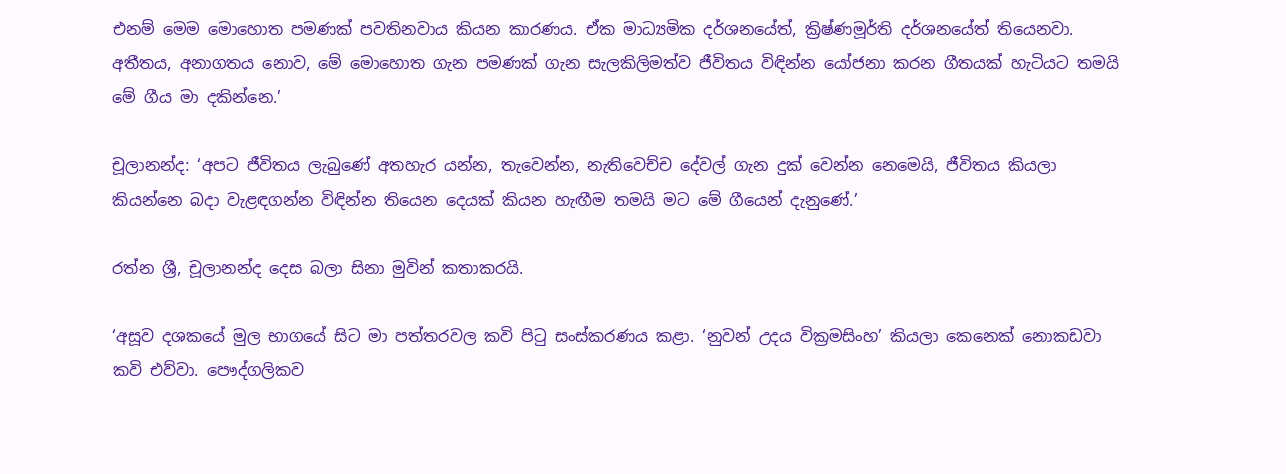එනම් මෙම මොහොත පමණක් පවතිනවාය කියන කාරණය. ඒක මාධ්‍යමික දර්ශනයේත්, ක්‍රිෂ්ණමූර්ති දර්ශනයේත් තියෙනවා. අතීතය, අනාගතය නොව, මේ මොහොත ගැන පමණක් ගැන සැලකිලිමත්ව ජීවිතය විඳින්න යෝජනා කරන ගීතයක් හැටියට තමයි මේ ගීය මා දකින්නෙ.’

චූලානන්ද: ‘අපට ජීවිතය ලැබුණේ අතහැර යන්න, තැවෙන්න, නැතිවෙච්ච දේවල් ගැන දුක් වෙන්න නෙමෙයි, ජීවිතය කියලා කියන්නෙ බදා වැළඳගන්න විඳින්න තියෙන දෙයක් කියන හැඟීම තමයි මට මේ ගීයෙන් දැනුණේ.’

රත්න ශ්‍රී, චූලානන්ද දෙස බලා සිනා මුවින් කතාකරයි.

‘අසූව දශකයේ මුල භාගයේ සිට මා පත්තරවල කවි පිටු සංස්කරණය කළා. ‘නුවන් උදය වික්‍රමසිංහ’ කියලා කෙනෙක් නොකඩවා කවි එව්වා. පෞද්ගලිකව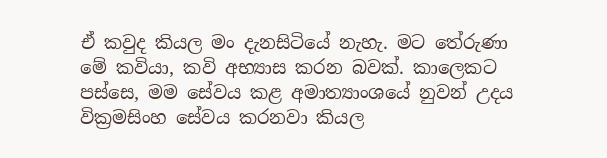ඒ කවුද කියල මං දැනසිටියේ නැහැ. මට තේරුණා මේ කවියා, කවි අභ්‍යාස කරන බවක්. කාලෙකට පස්සෙ, මම සේවය කළ අමාත්‍යාංශයේ නුවන් උදය වික්‍රමසිංහ සේවය කරනවා කියල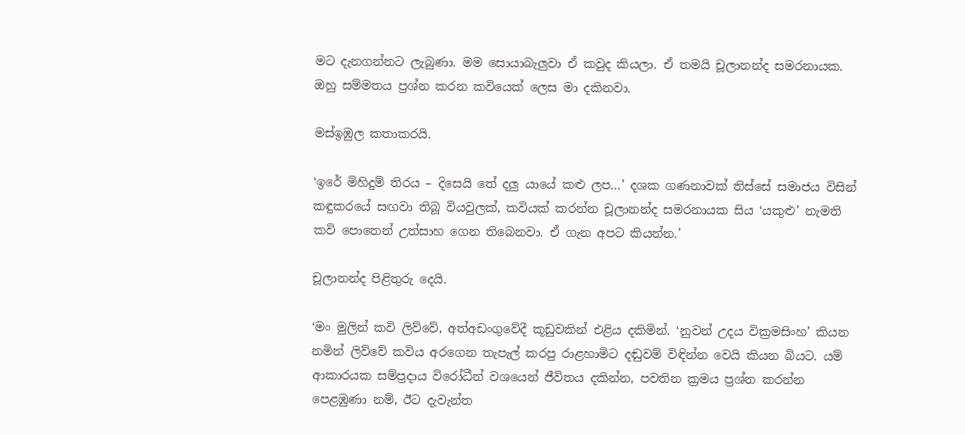මට දැනගන්නට ලැබුණා. මම සොයාබැලුවා ඒ කවුද කියලා. ඒ තමයි චූලානන්ද සමරනායක. ඔහු සම්මතය ප්‍රශ්න කරන කවියෙක් ලෙස මා දකිනවා.

මස්ඉඹුල කතාකරයි.

‘ඉරේ මිහිදුම් තිරය – දිසෙයි තේ දලු යායේ කළු ලප…’ දශක ගණනාවක් තිස්සේ සමාජය විසින් කඳුකරයේ සඟවා තිබූ වියවුලක්, කවියක් කරන්න චූලානන්ද සමරනායක සිය ‘යකුළු’ නැමති කවි පොතෙන් උත්සාහ ගෙන තිබෙනවා. ඒ ගැන අපට කියන්න.’

චූලානන්ද පිළිතුරු දෙයි.

‘මං මුලින් කවි ලිව්වේ, අත්අඩංගුවේදී කූඩුවකින් එළිය දකිමින්. ‘නුවන් උදය වික්‍රමසිංහ’ කියන නමින් ලිව්වේ කවිය අරගෙන තැපැල් කරපු රාළහාමිට දඬුවම් විඳින්න වෙයි කියන බියට. යම් ආකාරයක සම්ප්‍රදාය විරෝධීන් වශයෙන් ජීවිතය දකින්න, පවතින ක්‍රමය ප්‍රශ්න කරන්න පෙළඹුණා නම්, ඊට දැවැන්ත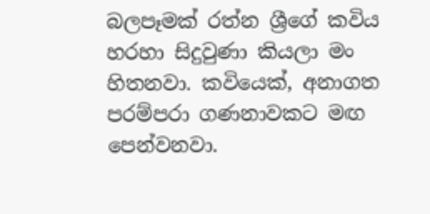බලපෑමක් රත්න ශ්‍රීගේ කවිය හරහා සිදුවුණා කියලා මං හිතනවා. කවියෙක්, අනාගත පරම්පරා ගණනාවකට මඟ පෙන්වනවා.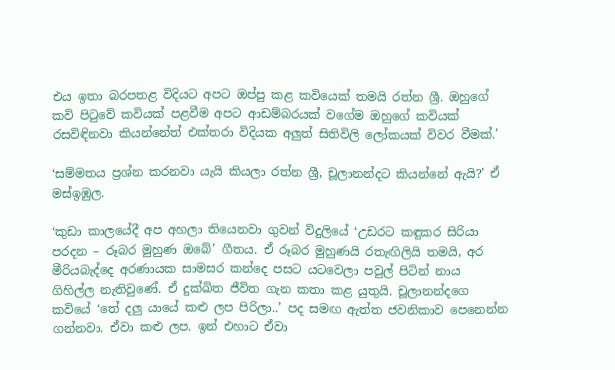එය ඉතා බරපතළ විදියට අපට ඔප්පු කළ කවියෙක් තමයි රත්න ශ්‍රී. ඔහුගේ කවි පිටුවේ කවියක් පළවීම අපට ආඩම්බරයක් වගේම ඔහුගේ කවියක් රසවිඳිනවා කියන්නේත් එක්තරා විදියක අලුත් සිතිවිලි ලෝකයක් විවර වීමක්.’

‘සම්මතය ප්‍රශ්න කරනවා යැයි කියලා රත්න ශ්‍රී, චූලානන්දට කියන්නේ ඇයි?’ ඒ මස්ඉඹුල.

‘කුඩා කාලයේදී අප අහලා තියෙනවා ගුවන් විදුලියේ ‘උඩරට කඳුකර සිරියා පරදන – රූබර මුහුණ ඔබේ’ ගීතය. ඒ රූබර මුහුණයි රතැඟිලියි තමයි, අර මීරියබැද්දෙ අරණායක සාමසර කන්දෙ පසට යටවෙලා පවුල් පිටින් නාය ගිහිල්ල නැතිවුණේ. ඒ දුක්ඛිත ජීවිත ගැන කතා කළ යුතුයි. චූලානන්දගෙ කවියේ ‘තේ දලු යායේ කළු ලප පිරිලා..’ පද සමඟ ඇත්ත ජවනිකාව පෙනෙන්න ගන්නවා. ඒවා කළු ලප. ඉන් එහාට ඒවා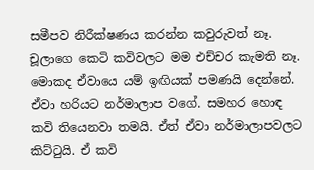සමීපව නිරීක්ෂණය කරන්න කවුරුවත් නෑ. චූලාගෙ කෙටි කවිවලට මම එච්චර කැමති නෑ. මොකද ඒවායෙ යම් ඉඟියක් පමණයි දෙන්නේ. ඒවා හරියට නර්මාලාප වගේ. සමහර හොඳ කවි තියෙනවා තමයි. ඒත් ඒවා නර්මාලාපවලට කිට්ටුයි. ඒ කවි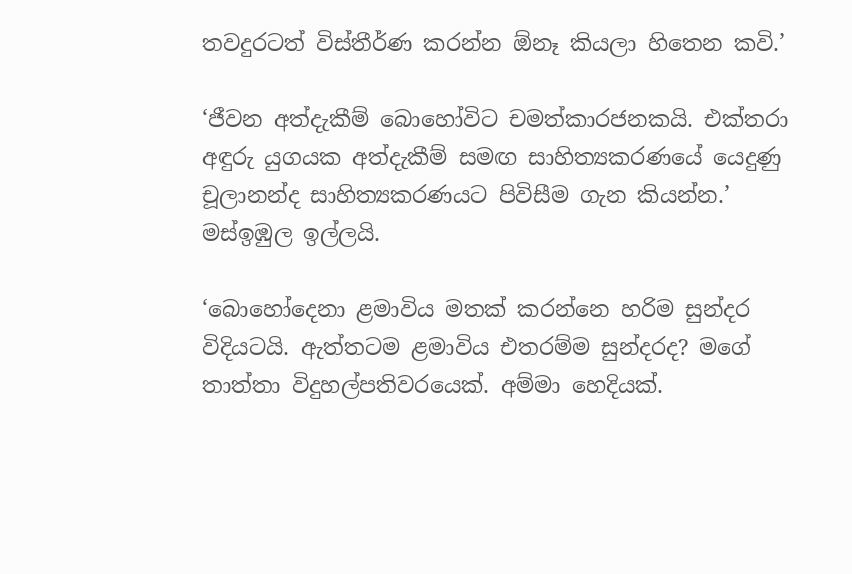තවදුරටත් විස්තීර්ණ කරන්න ඕනෑ කියලා හිතෙන කවි.’

‘ජීවන අත්දැකීම් බොහෝවිට චමත්කාරජනකයි. එක්තරා අඳුරු යුගයක අත්දැකීම් සමඟ සාහිත්‍යකරණයේ යෙදුණු චූලානන්ද සාහිත්‍යකරණයට පිවිසීම ගැන කියන්න.’ මස්ඉඹුල ඉල්ලයි.

‘බොහෝදෙනා ළමාවිය මතක් කරන්නෙ හරිම සුන්දර විදියටයි. ඇත්තටම ළමාවිය එතරම්ම සුන්දරද? මගේ තාත්තා විදුහල්පතිවරයෙක්. අම්මා හෙදියක්.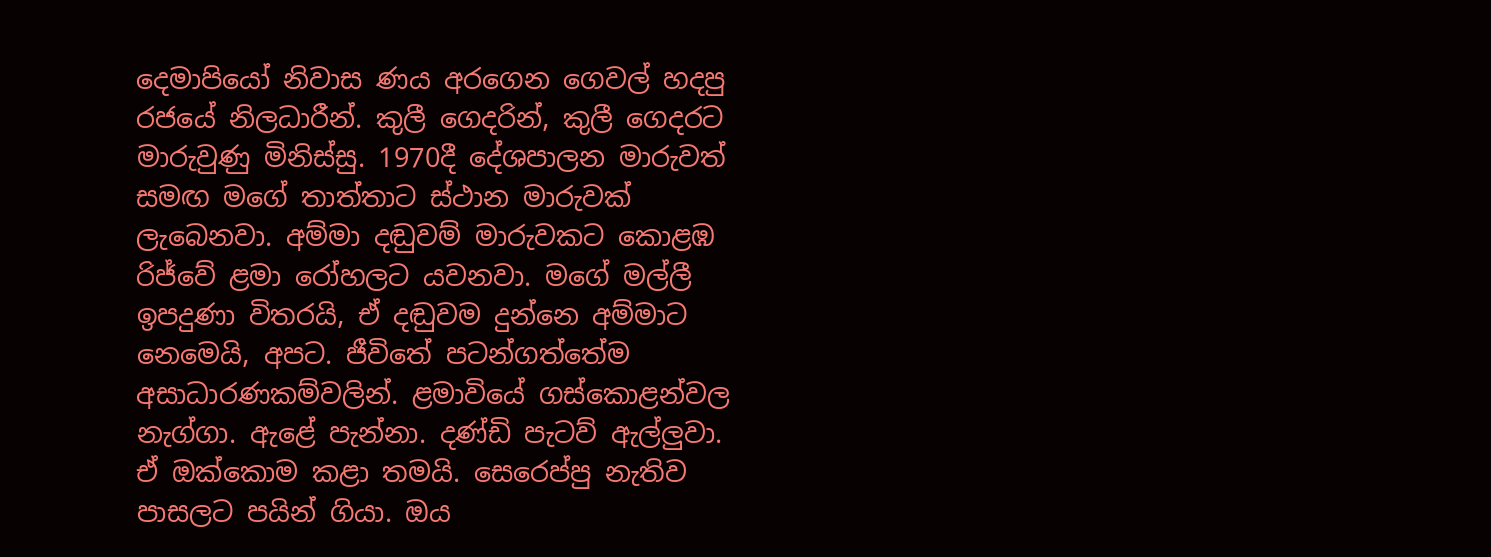දෙමාපියෝ නිවාස ණය අරගෙන ගෙවල් හදපු රජයේ නිලධාරීන්. කුලී ගෙදරින්, කුලී ගෙදරට මාරුවුණු මිනිස්සු. 1970දී දේශපාලන මාරුවත් සමඟ මගේ තාත්තාට ස්ථාන මාරුවක් ලැබෙනවා. අම්මා දඬුවම් මාරුවකට කොළඹ රිජ්වේ ළමා රෝහලට යවනවා. මගේ මල්ලී ඉපදුණා විතරයි, ඒ දඬුවම දුන්නෙ අම්මාට නෙමෙයි, අපට. ජීවිතේ පටන්ගත්තේම අසාධාරණකම්වලින්. ළමාවියේ ගස්කොළන්වල නැග්ගා. ඇළේ පැන්නා. දණ්ඩි පැටව් ඇල්ලුවා. ඒ ඔක්කොම කළා තමයි. සෙරෙප්පු නැතිව පාසලට පයින් ගියා. ඔය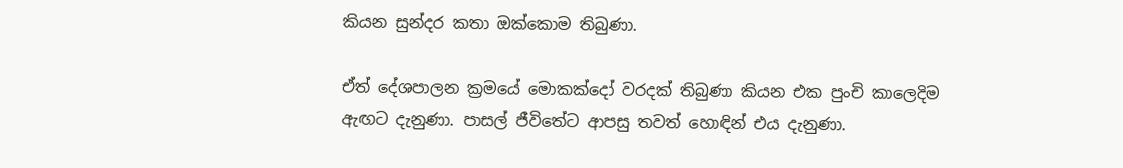කියන සුන්දර කතා ඔක්කොම තිබුණා.

ඒත් දේශපාලන ක්‍රමයේ මොකක්දෝ වරදක් තිබුණා කියන එක පුංචි කාලෙදිම ඇඟට දැනුණා. පාසල් ජීවිතේට ආපසු තවත් හොඳින් එය දැනුණා.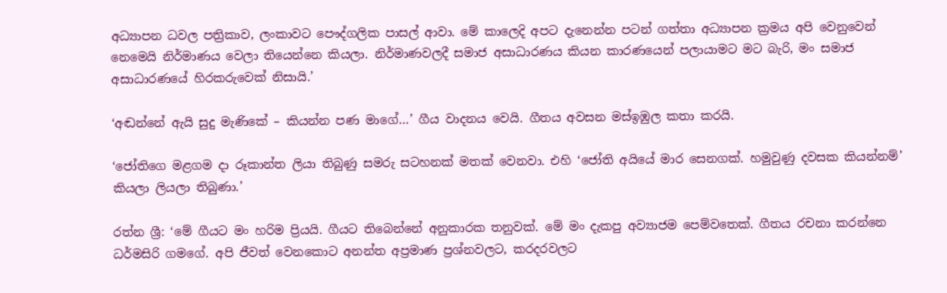අධ්‍යාපන ධවල පත්‍රිකාව, ලංකාවට පෞද්ගලික පාසල් ආවා. මේ කාලෙදි අපට දැනෙන්න පටන් ගත්තා අධ්‍යාපන ක්‍රමය අපි වෙනුවෙන් නෙමෙයි නිර්මාණය වෙලා තියෙන්නෙ කියලා. නිර්මාණවලදී සමාජ අසාධාරණය කියන කාරණයෙන් පලායාමට මට බැරි, මං සමාජ අසාධාරණයේ හිරකරුවෙක් නිසායි.’

‘අඬන්නේ ඇයි සුදු මැණිකේ – කියන්න පණ මාගේ…’ ගීය වාදනය වෙයි. ගීතය අවසන මස්ඉඹුල කතා කරයි.

‘ජෝතිගෙ මළගම දා රූකාන්ත ලියා තිබුණු සමරු සටහනක් මතක් වෙනවා. එහි ‘ජෝති අයියේ මාර සෙනගක්. හමුවුණු දවසක කියන්නම්’ කියලා ලියලා තිබුණා.’

රත්න ශ්‍රී: ‘මේ ගීයට මං හරිම ප්‍රියයි. ගීයට තිබෙන්නේ අනුකාරක තනුවක්. මේ මං දැකපු අව්‍යාජම පෙම්වතෙක්. ගීතය රචනා කරන්නෙ ධර්මසිරි ගමගේ. අපි ජීවත් වෙනකොට අනන්ත අප්‍රමාණ ප්‍රශ්නවලට, කරදරවලට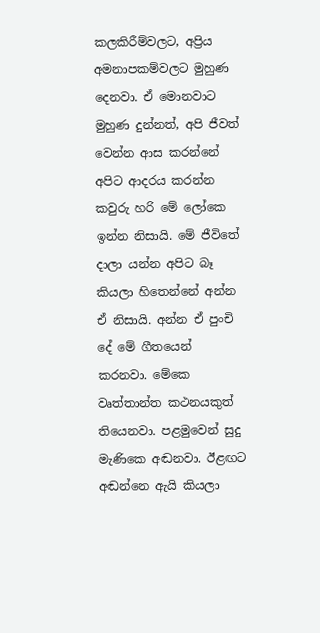කලකිරීම්වලට, අප්‍රිය අමනාපකම්වලට මුහුණ දෙනවා. ඒ මොනවාට මුහුණ දුන්නත්, අපි ජීවත් වෙන්න ආස කරන්නේ අපිට ආදරය කරන්න කවුරු හරි මේ ලෝකෙ ඉන්න නිසායි. මේ ජීවිතේ දාලා යන්න අපිට බෑ කියලා හිතෙන්නේ අන්න ඒ නිසායි. අන්න ඒ පුංචි දේ මේ ගීතයෙන් කරනවා. මේකෙ වෘත්තාන්ත කථනයකුත් තියෙනවා. පළමුවෙන් සුදු මැණිකෙ අඬනවා. ඊළඟට අඬන්නෙ ඇයි කියලා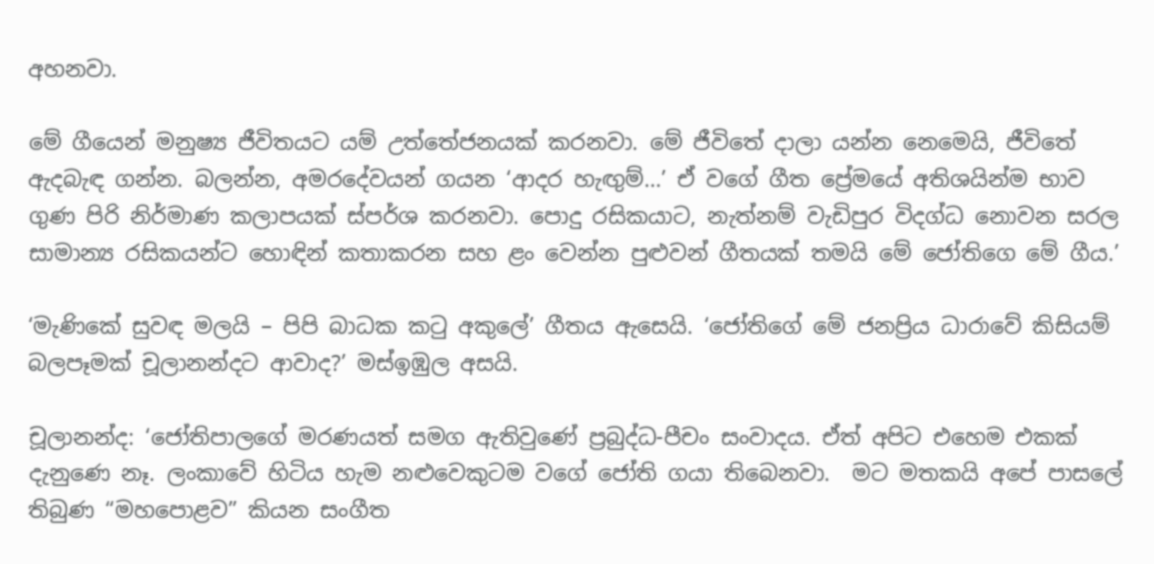අහනවා.

මේ ගීයෙන් මනුෂ්‍ය ජීවිතයට යම් උත්තේජනයක් කරනවා. මේ ජීවිතේ දාලා යන්න නෙමෙයි, ජීවිතේ ඇදබැඳ ගන්න. බලන්න, අමරදේවයන් ගයන ‘ආදර හැඟුම්…’ ඒ වගේ ගීත ප්‍රේමයේ අතිශයින්ම භාව ගුණ පිරි නිර්මාණ කලාපයක් ස්පර්ශ කරනවා. පොදු රසිකයාට, නැත්නම් වැඩිපුර විදග්ධ නොවන සරල සාමාන්‍ය රසිකයන්ට හොඳින් කතාකරන සහ ළං වෙන්න පුළුවන් ගීතයක් තමයි මේ ජෝතිගෙ මේ ගීය.’

‘මැණිකේ සුවඳ මලයි – පිපි බාධක කටු අකුලේ’ ගීතය ඇසෙයි. ‘ජෝතිගේ මේ ජනප්‍රිය ධාරාවේ කිසියම් බලපෑමක් චූලානන්දට ආවාද?’ මස්ඉඹුල අසයි.

චූලානන්ද: ‘ජෝතිපාලගේ මරණයත් සමග ඇතිවුණේ ප්‍රබුද්ධ-පීචං සංවාදය. ඒත් අපිට එහෙම එකක් දැනුණෙ නෑ. ලංකාවේ හිටිය හැම නළුවෙකුටම වගේ ජෝති ගයා තිබෙනවා.  මට මතකයි අපේ පාසලේ තිබුණ “මහපොළව” කියන සංගීත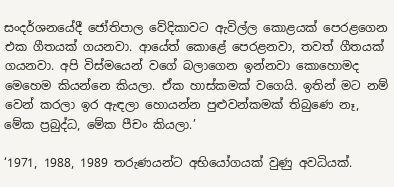සංදර්ශනයේදී ජෝතිපාල වේදිකාවට ඇවිල්ල කොළයක් පෙරළගෙන එක ගීතයක් ගයනවා. ආයේත් කොළේ පෙරළනවා, තවත් ගීතයක් ගයනවා. අපි විස්මයෙන් වගේ බලාගෙන ඉන්නවා කොහොමද මෙහෙම කියන්නෙ කියලා. ඒක හාස්කමක් වගෙයි. ඉතින් මට නම් වෙන් කරලා ඉර ඇඳලා හොයන්න පුළුවන්කමක් තිබුණෙ නෑ, මේක ප්‍රබුද්ධ, මේක පීචං කියලා.’

‘1971, 1988, 1989 තරුණයන්ට අභියෝගයක් වුණු අවධියක්.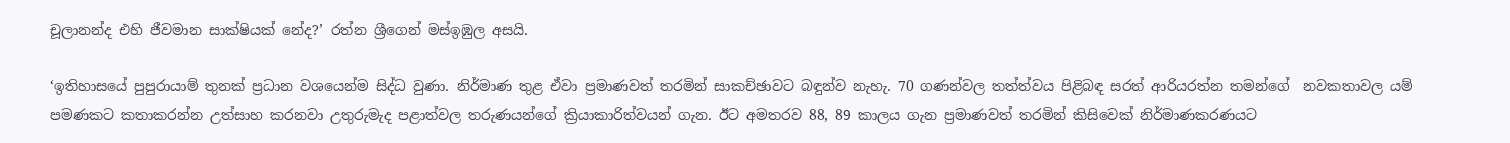චූලානන්ද එහි ජීවමාන සාක්ෂියක් නේද?’ රත්න ශ්‍රීගෙන් මස්ඉඹුල අසයි.

‘ඉතිහාසයේ පුපුරායාම් තුනක් ප්‍රධාන වශයෙන්ම සිද්ධ වුණා. නිර්මාණ තුළ ඒවා ප්‍රමාණවත් තරමින් සාකච්ඡාවට බඳුන්ව නැහැ. 70 ගණන්වල තත්ත්වය පිළිබඳ සරත් ආරියරත්න තමන්ගේ  නවකතාවල යම් පමණකට කතාකරන්න උත්සාහ කරනවා උතුරුමැද පළාත්වල තරුණයන්ගේ ක්‍රියාකාරිත්වයන් ගැන. ඊට අමතරව 88, 89 කාලය ගැන ප්‍රමාණවත් තරමින් කිසිවෙක් නිර්මාණකරණයට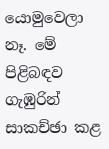යොමුවෙලා නෑ. මේ පිළිබඳව ගැඹුරින් සාකච්ඡා කළ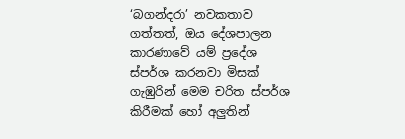‘බගන්දරා’ නවකතාව ගත්තත්, ඔය දේශපාලන කාරණාවේ යම් ප්‍රදේශ ස්පර්ශ කරනවා මිසක් ගැඹුරින් මෙම චරිත ස්පර්ශ කිරීමක් හෝ අලුතින්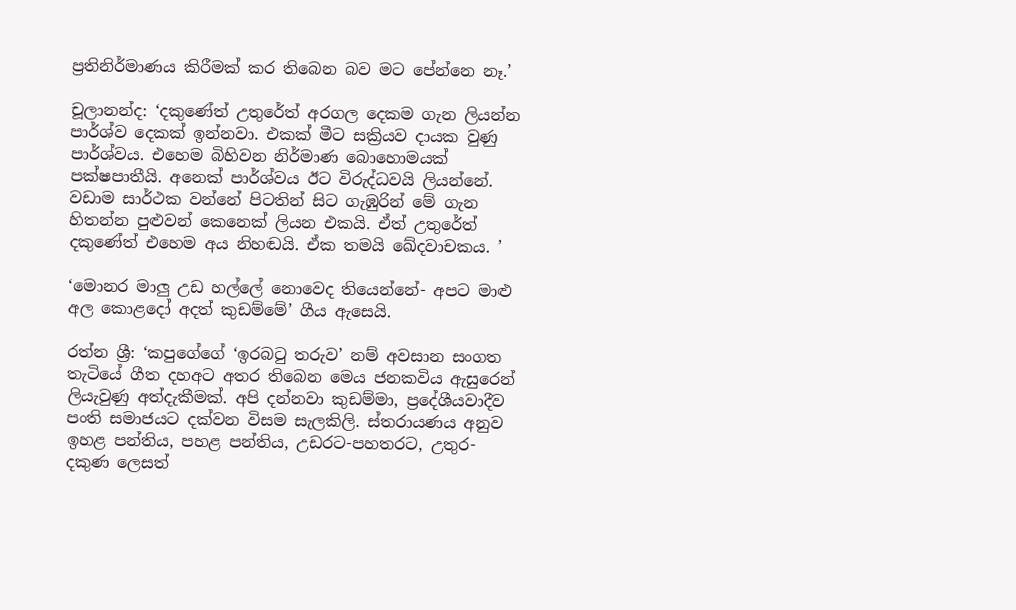ප්‍රතිනිර්මාණය කිරීමක් කර තිබෙන බව මට පේන්නෙ නෑ.’

චූලානන්ද: ‘දකුණේත් උතුරේත් අරගල දෙකම ගැන ලියන්න පාර්ශ්ව දෙකක් ඉන්නවා. එකක් මීට සක්‍රියව දායක වුණු පාර්ශ්වය. එහෙම බිහිවන නිර්මාණ බොහොමයක් පක්ෂපාතීයි. අනෙක් පාර්ශ්වය ඊට විරුද්ධවයි ලියන්නේ. වඩාම සාර්ථක වන්නේ පිටතින් සිට ගැඹුරින් මේ ගැන හිතන්න පුළුවන් කෙනෙක් ලියන එකයි. ඒත් උතුරේත් දකුණේත් එහෙම අය නිහඬයි. ඒක තමයි ඛේදවාචකය. ’

‘මොනර මාලු උඩ හල්ලේ නොවෙද තියෙන්නේ- අපට මාළු අල කොළදෝ අදත් කුඩම්මේ’ ගීය ඇසෙයි.

රත්න ශ්‍රී: ‘කපුගේගේ ‘ඉරබටු තරුව’ නම් අවසාන සංගත තැටියේ ගීත දහඅට අතර තිබෙන මෙය ජනකවිය ඇසුරෙන් ලියැවුණු අත්දැකීමක්. අපි දන්නවා කුඩම්මා, ප්‍රදේශීයවාදීව පංති සමාජයට දක්වන විසම සැලකිලි. ස්තරායණය අනුව ඉහළ පන්තිය, පහළ පන්තිය, උඩරට-පහතරට, උතුර- දකුණ ලෙසත්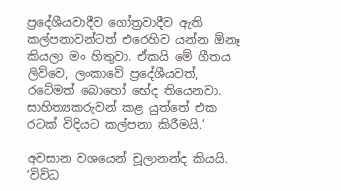ප්‍රදේශීයවාදීව ගෝත්‍රවාදීව ඇති කල්පනාවන්ටත් එරෙහිව යන්න ඕනෑ කියලා මං හිතුවා. ඒකයි මේ ගීතය ලිව්වෙ, ලංකාවේ ප්‍රදේශීයවත්, රටේමත් බොහෝ භේද තියෙනවා. සාහිත්‍යකරුවන් කළ යුත්තේ එක රටක් විදියට කල්පනා කිරීමයි.’

අවසාන වශයෙන් චූලානන්ද කියයි. ‘විවිධ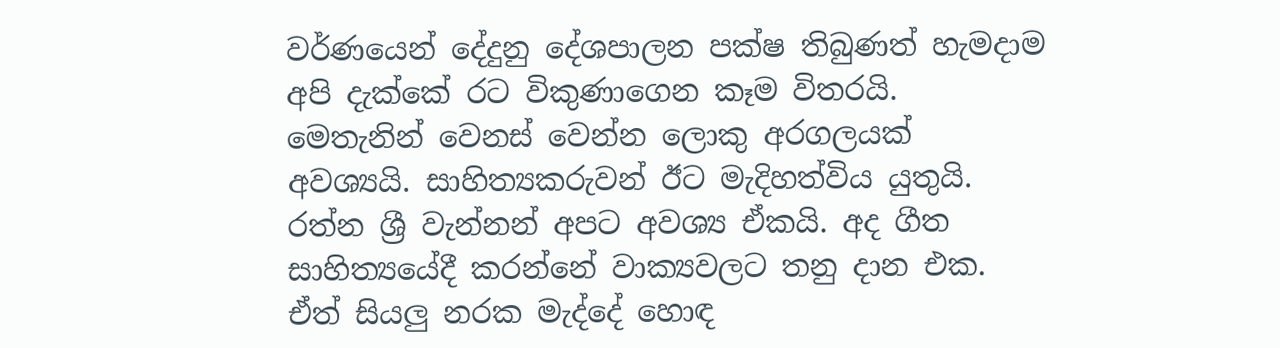වර්ණයෙන් දේදුනු දේශපාලන පක්ෂ තිබුණත් හැමදාම අපි දැක්කේ රට විකුණාගෙන කෑම විතරයි. මෙතැනින් වෙනස් වෙන්න ලොකු අරගලයක් අවශ්‍යයි. සාහිත්‍යකරුවන් ඊට මැදිහත්විය යුතුයි. රත්න ශ්‍රී වැන්නන් අපට අවශ්‍ය ඒකයි. අද ගීත සාහිත්‍යයේදී කරන්නේ වාක්‍යවලට තනු දාන එක. ඒත් සියලු නරක මැද්දේ හොඳ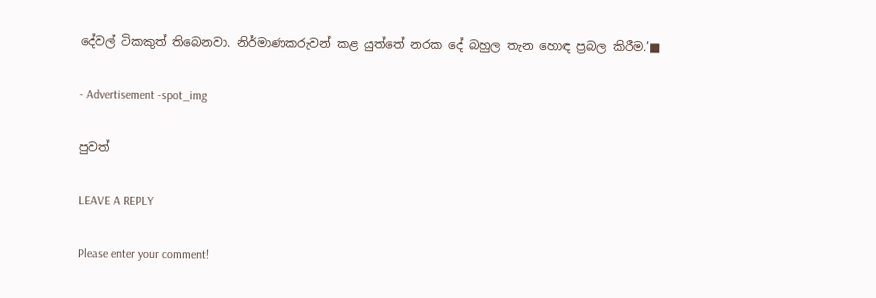දේවල් ටිකකුත් තිබෙනවා. නිර්මාණකරුවන් කළ යුත්තේ නරක දේ බහුල තැන හොඳ ප්‍රබල කිරීම.’■

- Advertisement -spot_img

පුවත්

LEAVE A REPLY

Please enter your comment!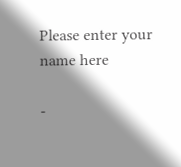Please enter your name here

-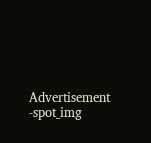Advertisement -spot_img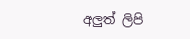අලුත් ලිපි